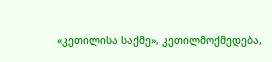«კეთილისა საქმე», კეთილმოქმედება,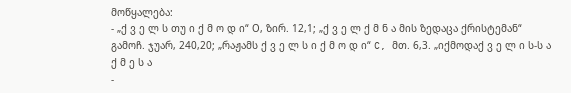მოწყალება:
- „ქ ვ ე ლ ს თუ ი ქ მ ო დ ი“ О, ზირ. 12,1; „ქ ვ ე ლ ქ მ ნ ა მის ზედაცა ქრისტემან“ გამოჩ. ჯუარ, 240,20; „რაჟამს ქ ვ ე ლ ს ი ქ მ ო დ ი“ C, მთ. 6,3. „იქმოდაქ ვ ე ლ ი ს-ს ა ქ მ ე ს ა
-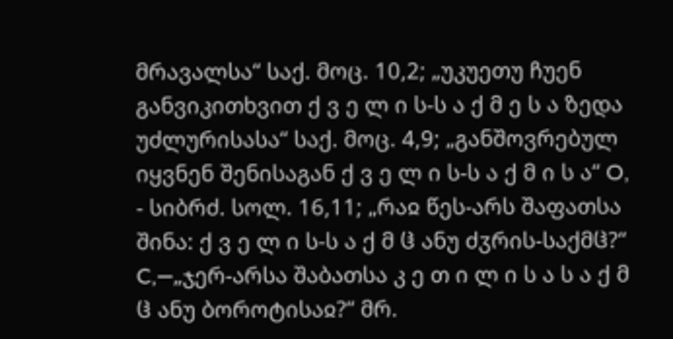მრავალსა“ საქ. მოც. 10,2; „უკუეთუ ჩუენ განვიკითხვით ქ ვ ე ლ ი ს-ს ა ქ მ ე ს ა ზედა უძლურისასა“ საქ. მოც. 4,9; „განშოვრებულ იყვნენ შენისაგან ქ ვ ე ლ ი ს-ს ა ქ მ ი ს ა“ O,
- სიბრძ. სოლ. 16,11; „რაჲ წეს-არს შაფათსა შინა: ქ ვ ე ლ ი ს-ს ა ქ მ ჱ ანუ ძჳრის-საქმჱ?“ C,—„ჯერ-არსა შაბათსა კ ე თ ი ლ ი ს ა ს ა ქ მ ჱ ანუ ბოროტისაჲ?“ მრ.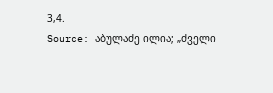3,4.
Source: აბულაძე ილია; „ძველი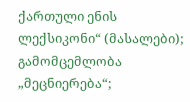ქართული ენის ლექსიკონი“ (მასალები); გამომცემლობა „მეცნიერება“;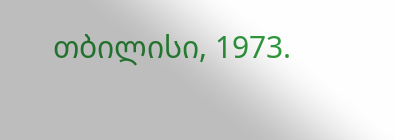თბილისი, 1973.